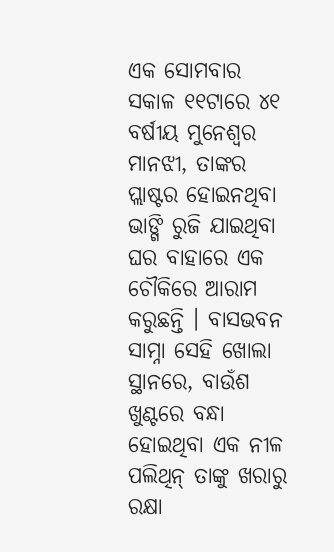ଏକ ସୋମବାର ସକାଳ ୧୧ଟାରେ ୪୧ ବର୍ଷୀୟ ମୁନେଶ୍ୱର ମାନଝୀ, ତାଙ୍କର ପ୍ଲାଷ୍ଟର ହୋଇନଥିବା ଭାଙ୍ଗି ରୁଜି ଯାଇଥିବା ଘର ବାହାରେ ଏକ ଚୌକିରେ ଆରାମ କରୁଛନ୍ତି । ବାସଭବନ ସାମ୍ନା ସେହି ଖୋଲା ସ୍ଥାନରେ, ବାଉଁଶ ଖୁଣ୍ଟରେ ବନ୍ଧା ହୋଇଥିବା ଏକ ନୀଳ ପଲିଥିନ୍ ତାଙ୍କୁ ଖରାରୁ ରକ୍ଷା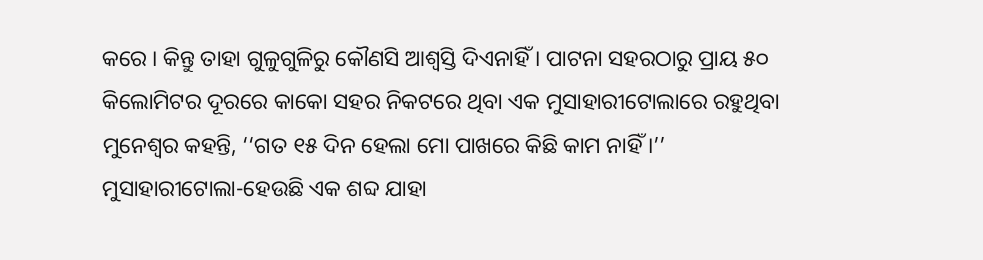କରେ । କିନ୍ତୁ ତାହା ଗୁଳୁଗୁଳିରୁ କୌଣସି ଆଶ୍ୱସ୍ତି ଦିଏନାହିଁ । ପାଟନା ସହରଠାରୁ ପ୍ରାୟ ୫୦ କିଲୋମିଟର ଦୂରରେ କାକୋ ସହର ନିକଟରେ ଥିବା ଏକ ମୁସାହାରୀଟୋଲାରେ ରହୁଥିବା ମୁନେଶ୍ୱର କହନ୍ତି, ‘‘ଗତ ୧୫ ଦିନ ହେଲା ମୋ ପାଖରେ କିଛି କାମ ନାହିଁ ।’’
ମୁସାହାରୀଟୋଲା-ହେଉଛି ଏକ ଶବ୍ଦ ଯାହା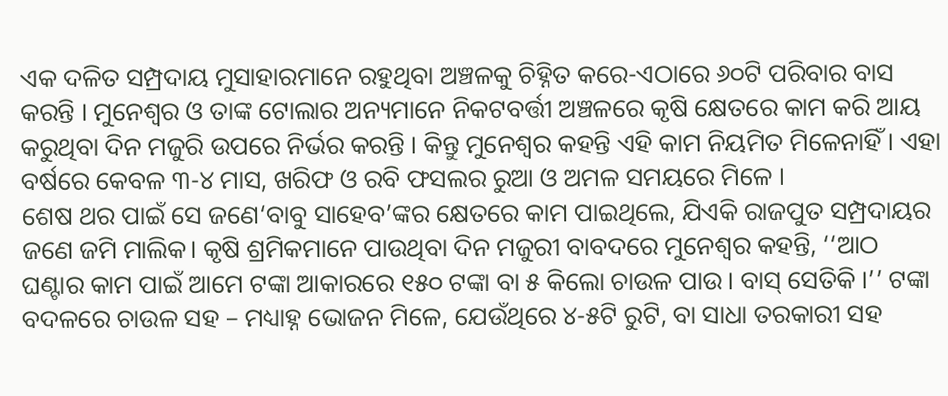ଏକ ଦଳିତ ସମ୍ପ୍ରଦାୟ ମୁସାହାରମାନେ ରହୁଥିବା ଅଞ୍ଚଳକୁ ଚିହ୍ନିତ କରେ-ଏଠାରେ ୬୦ଟି ପରିବାର ବାସ କରନ୍ତି । ମୁନେଶ୍ୱର ଓ ତାଙ୍କ ଟୋଲାର ଅନ୍ୟମାନେ ନିକଟବର୍ତ୍ତୀ ଅଞ୍ଚଳରେ କୃଷି କ୍ଷେତରେ କାମ କରି ଆୟ କରୁଥିବା ଦିନ ମଜୁରି ଉପରେ ନିର୍ଭର କରନ୍ତି । କିନ୍ତୁ ମୁନେଶ୍ୱର କହନ୍ତି ଏହି କାମ ନିୟମିତ ମିଳେନାହିଁ । ଏହା ବର୍ଷରେ କେବଳ ୩-୪ ମାସ, ଖରିଫ ଓ ରବି ଫସଲର ରୁଆ ଓ ଅମଳ ସମୟରେ ମିଳେ ।
ଶେଷ ଥର ପାଇଁ ସେ ଜଣେ‘ବାବୁ ସାହେବ’ଙ୍କର କ୍ଷେତରେ କାମ ପାଇଥିଲେ, ଯିଏକି ରାଜପୁତ ସମ୍ପ୍ରଦାୟର ଜଣେ ଜମି ମାଲିକ। କୃଷି ଶ୍ରମିକମାନେ ପାଉଥିବା ଦିନ ମଜୁରୀ ବାବଦରେ ମୁନେଶ୍ୱର କହନ୍ତି, ‘‘ଆଠ ଘଣ୍ଟାର କାମ ପାଇଁ ଆମେ ଟଙ୍କା ଆକାରରେ ୧୫୦ ଟଙ୍କା ବା ୫ କିଲୋ ଚାଉଳ ପାଉ । ବାସ୍ ସେତିକି ।’’ ଟଙ୍କା ବଦଳରେ ଚାଉଳ ସହ – ମଧ୍ୟାହ୍ନ ଭୋଜନ ମିଳେ, ଯେଉଁଥିରେ ୪-୫ଟି ରୁଟି, ବା ସାଧା ତରକାରୀ ସହ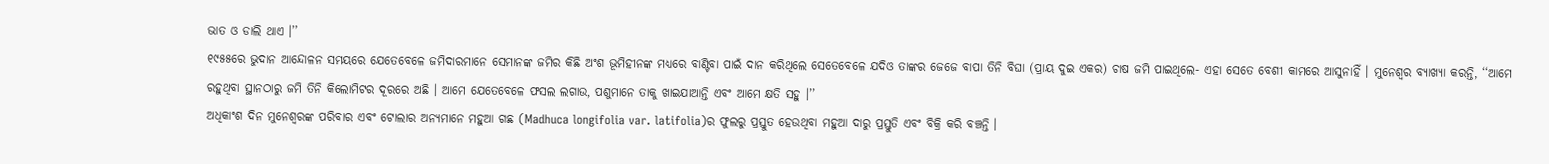ଭାତ ଓ ଡାଲି ଥାଏ ।’’
୧୯୫୫ରେ ଭୁଦାନ ଆନ୍ଦୋଳନ ସମୟରେ ଯେତେବେଳେ ଜମିଦାରମାନେ ସେମାନଙ୍କ ଜମିର କିଛି ଅଂଶ ଭୂମିହୀନଙ୍କ ମଧ୍ୟରେ ବାଣ୍ଟିବା ପାଇଁ ଦାନ କରିଥିଲେ ସେତେବେଳେ ଯଦିଓ ତାଙ୍କର ଜେଜେ ବାପା ତିନି ବିଘା (ପ୍ରାୟ ଦୁଇ ଏକର) ଚାଷ ଜମି ପାଇଥିଲେ- ଏହା ସେତେ ବେଶୀ କାମରେ ଆସୁନାହିଁ । ମୁନେଶ୍ୱର ବ୍ୟାଖ୍ୟା କରନ୍ତି, ‘‘ଆମେ ରହୁଥିବା ସ୍ଥାନଠାରୁ ଜମି ତିନି କିଲୋମିଟର ଦୂରରେ ଅଛି । ଆମେ ଯେତେବେଳେ ଫସଲ ଲଗାଉ, ପଶୁମାନେ ତାକୁ ଖାଇଯାଆନ୍ତି ଏବଂ ଆମେ କ୍ଷତି ସହୁ ।’’
ଅଧିକାଂଶ ଦିନ ମୁନେଶ୍ୱରଙ୍କ ପରିବାର ଏବଂ ଟୋଲାର ଅନ୍ୟମାନେ ମହୁଆ ଗଛ (Madhuca longifolia var. latifolia)ର ଫୁଲରୁ ପ୍ରସ୍ତୁତ ହେଉଥିବା ମହୁଆ ଦାରୁ ପ୍ରସ୍ତୁତି ଏବଂ ବିକ୍ରି କରି ବଞ୍ଚନ୍ତି ।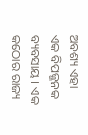ଅବଶ୍ୟ ଏହା ଏକ ବିପଜ୍ଜନକ ବ୍ୟବସାୟ । ଏକ କଠୋର ରାଜ୍ୟ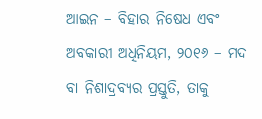ଆଇନ – ବିହାର ନିଷେଧ ଏବଂ ଅବକାରୀ ଅଧିନିୟମ, ୨୦୧୬ – ମଦ ବା ନିଶାଦ୍ରବ୍ୟର ପ୍ରସ୍ତୁତି, ତାକୁ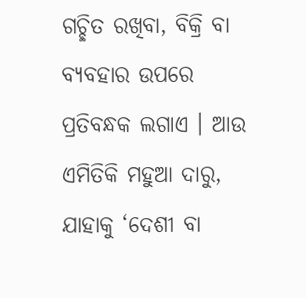ଗଚ୍ଛିତ ରଖିବା, ବିକ୍ରି ବା ବ୍ୟବହାର ଉପରେ ପ୍ରତିବନ୍ଧକ ଲଗାଏ । ଆଉ ଏମିତିକି ମହୁଆ ଦାରୁ, ଯାହାକୁ ‘ଦେଶୀ ବା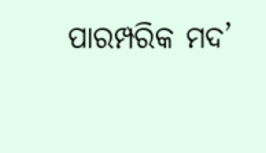ପାରମ୍ପରିକ ମଦ’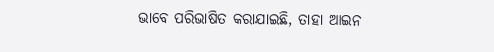ଭାବେ ପରିଭାଷିତ କରାଯାଇଛି, ତାହା ଆଇନ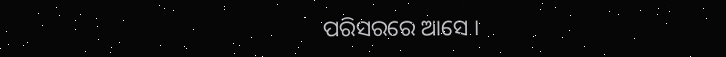ପରିସରରେ ଆସେ ।